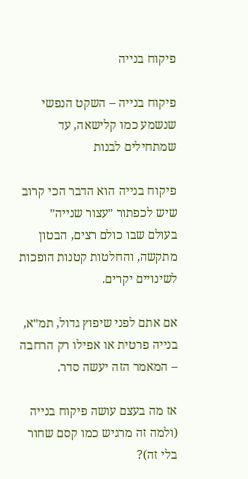פיקוח בנייה

פיקוח בנייה – השקט הנפשי שנשמע כמו קלישאה, עד שמתחילים לבנות

פיקוח בנייה הוא הדבר הכי קרוב שיש לכפתור ״עצור שנייה״ בעולם שבו כולם רצים, הבטון מתקשה, והחלטות קטנות הופכות לשינויים יקרים.

אם אתם לפני שיפוץ גדול, תמ״א, בנייה פרטית או אפילו רק הרחבה – המאמר הזה יעשה סדר.

אז מה בעצם עושה פיקוח בנייה (ולמה זה מרגיש כמו קסם שחור בלי זה)?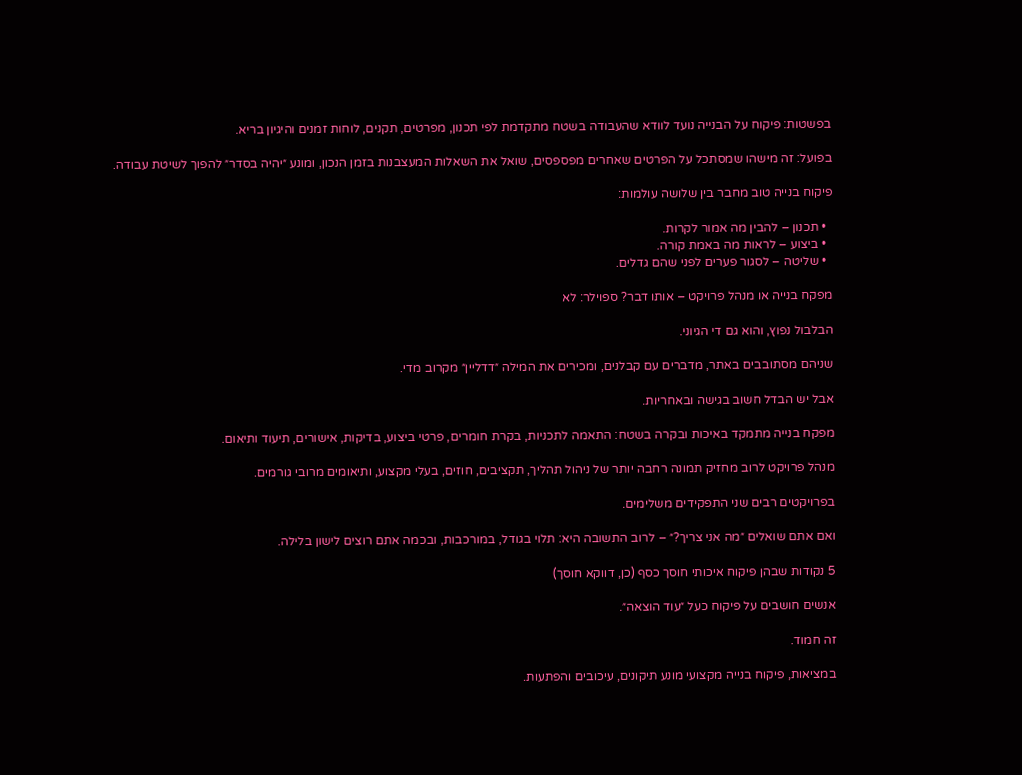בפשטות: פיקוח על הבנייה נועד לוודא שהעבודה בשטח מתקדמת לפי תכנון, מפרטים, תקנים, לוחות זמנים והיגיון בריא.

בפועל: זה מישהו שמסתכל על הפרטים שאחרים מפספסים, שואל את השאלות המעצבנות בזמן הנכון, ומונע ״יהיה בסדר״ להפוך לשיטת עבודה.

פיקוח בנייה טוב מחבר בין שלושה עולמות:

  • תכנון – להבין מה אמור לקרות.
  • ביצוע – לראות מה באמת קורה.
  • שליטה – לסגור פערים לפני שהם גדלים.

מפקח בנייה או מנהל פרויקט – אותו דבר? ספוילר: לא

הבלבול נפוץ, והוא גם די הגיוני.

שניהם מסתובבים באתר, מדברים עם קבלנים, ומכירים את המילה ״דדליין״ מקרוב מדי.

אבל יש הבדל חשוב בגישה ובאחריות.

מפקח בנייה מתמקד באיכות ובקרה בשטח: התאמה לתכניות, בקרת חומרים, פרטי ביצוע, בדיקות, אישורים, תיעוד ותיאום.

מנהל פרויקט לרוב מחזיק תמונה רחבה יותר של ניהול תהליך, תקציבים, חוזים, בעלי מקצוע, ותיאומים מרובי גורמים.

בפרויקטים רבים שני התפקידים משלימים.

ואם אתם שואלים ״מה אני צריך?״ – לרוב התשובה היא: תלוי בגודל, במורכבות, ובכמה אתם רוצים לישון בלילה.

5 נקודות שבהן פיקוח איכותי חוסך כסף (כן, דווקא חוסך)

אנשים חושבים על פיקוח כעל ״עוד הוצאה״.

זה חמוד.

במציאות, פיקוח בנייה מקצועי מונע תיקונים, עיכובים והפתעות.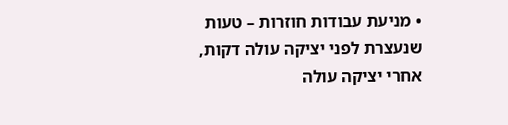• מניעת עבודות חוזרות – טעות שנעצרת לפני יציקה עולה דקות, אחרי יציקה עולה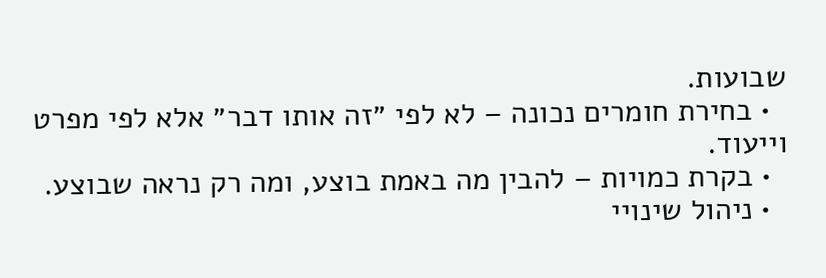שבועות.
  • בחירת חומרים נכונה – לא לפי ״זה אותו דבר״ אלא לפי מפרט וייעוד.
  • בקרת כמויות – להבין מה באמת בוצע, ומה רק נראה שבוצע.
  • ניהול שינויי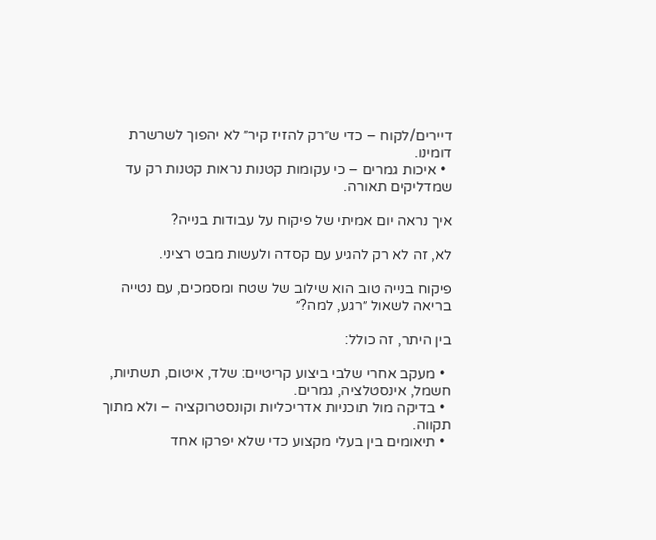דיירים/לקוח – כדי ש״רק להזיז קיר״ לא יהפוך לשרשרת דומינו.
  • איכות גמרים – כי עקומות קטנות נראות קטנות רק עד שמדליקים תאורה.

איך נראה יום אמיתי של פיקוח על עבודות בנייה?

לא, זה לא רק להגיע עם קסדה ולעשות מבט רציני.

פיקוח בנייה טוב הוא שילוב של שטח ומסמכים, עם נטייה בריאה לשאול ״רגע, למה?״

בין היתר, זה כולל:

  • מעקב אחרי שלבי ביצוע קריטיים: שלד, איטום, תשתיות, חשמל, אינסטלציה, גמרים.
  • בדיקה מול תוכניות אדריכליות וקונסטרוקציה – ולא מתוך תקווה.
  • תיאומים בין בעלי מקצוע כדי שלא יפרקו אחד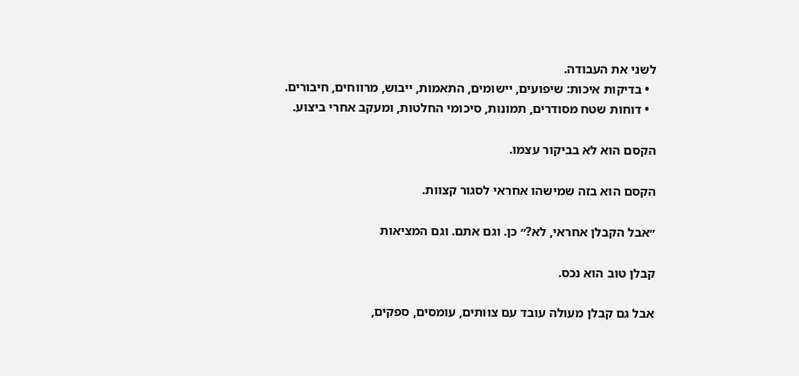לשני את העבודה.
  • בדיקות איכות: שיפועים, יישומים, התאמות, ייבוש, מרווחים, חיבורים.
  • דוחות שטח מסודרים, תמונות, סיכומי החלטות, ומעקב אחרי ביצוע.

הקסם הוא לא בביקור עצמו.

הקסם הוא בזה שמישהו אחראי לסגור קצוות.

״אבל הקבלן אחראי, לא?״ כן. וגם אתם. וגם המציאות

קבלן טוב הוא נכס.

אבל גם קבלן מעולה עובד עם צוותים, עומסים, ספקים,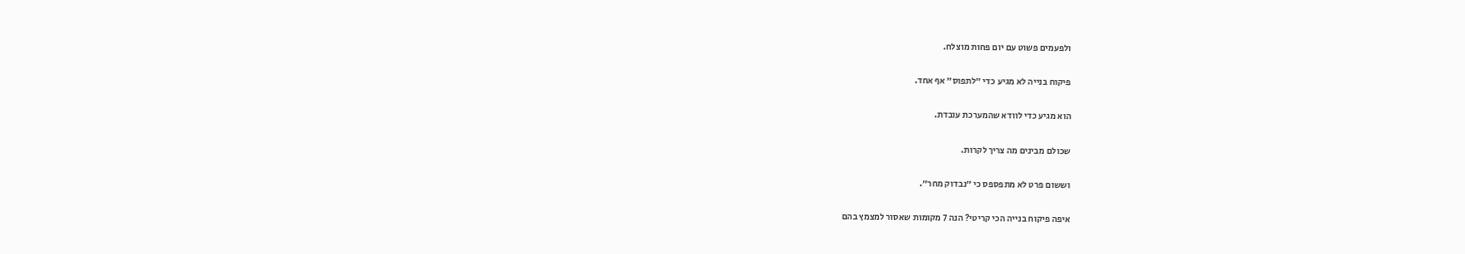ולפעמים פשוט עם יום פחות מוצלח.

פיקוח בנייה לא מגיע כדי ״לתפוס״ אף אחד.

הוא מגיע כדי לוודא שהמערכת עובדת.

שכולם מבינים מה צריך לקרות.

וששום פרט לא מתפספס כי ״נבדוק מחר״.

איפה פיקוח בנייה הכי קריטי? הנה 7 מקומות שאסור למצמץ בהם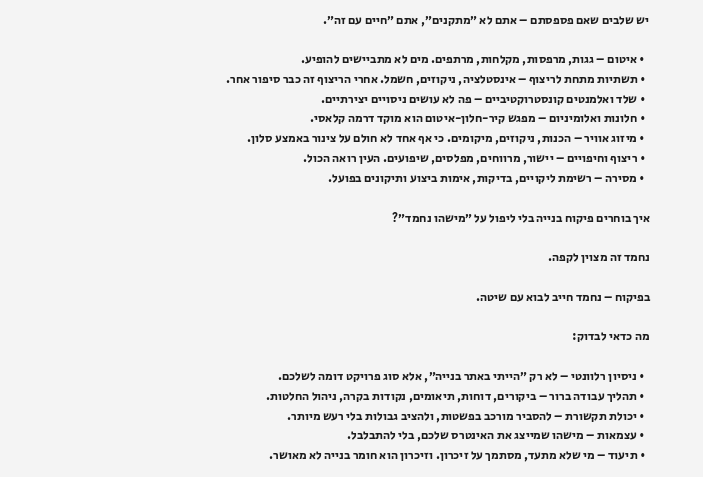יש שלבים שאם פספסתם – אתם לא ״מתקנים״, אתם ״חיים עם זה״.

  • איטום – גגות, מרפסות, מקלחות, מרתפים. מים לא מתביישים להופיע.
  • תשתיות מתחת לריצוף – אינסטלציה, ניקוזים, חשמל. אחרי הריצוף זה כבר סיפור אחר.
  • שלד ואלמנטים קונסטרוקטיביים – פה לא עושים ניסויים יצירתיים.
  • חלונות ואלומיניום – מפגש קיר-חלון-איטום הוא מוקד דרמה קלאסי.
  • מיזוג אוויר – הכנות, ניקוזים, מיקומים. כי אף אחד לא חולם על צינור באמצע סלון.
  • ריצוף וחיפויים – יישור, מרווחים, מפלסים, שיפועים. העין רואה הכול.
  • מסירה – רשימת ליקויים, בדיקות, אימות ביצוע ותיקונים בפועל.

איך בוחרים פיקוח בנייה בלי ליפול על ״מישהו נחמד״?

נחמד זה מצוין לקפה.

בפיקוח – נחמד חייב לבוא עם שיטה.

מה כדאי לבדוק:

  • ניסיון רלוונטי – לא רק ״הייתי באתר בנייה״, אלא סוג פרויקט דומה לשלכם.
  • תהליך עבודה ברור – ביקורים, דוחות, תיאומים, נקודות בקרה, ניהול החלטות.
  • יכולת תקשורת – להסביר מורכב בפשטות, ולהציב גבולות בלי רעש מיותר.
  • עצמאות – מישהו שמייצג את האינטרס שלכם, בלי להתבלבל.
  • תיעוד – מי שלא מתעד, מסתמך על זיכרון. וזיכרון הוא חומר בנייה לא מאושר.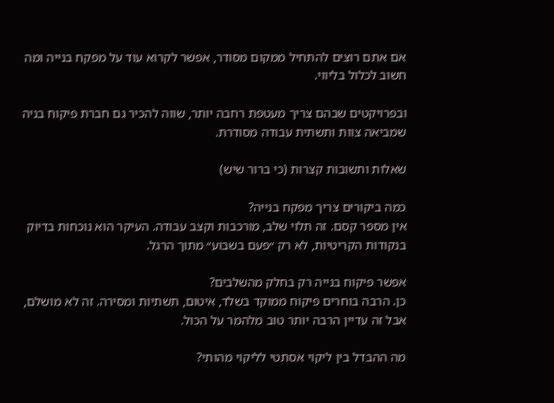אם אתם רוצים להתחיל ממקום מסודר, אפשר לקרוא עוד על מפקח בנייה ומה חשוב לכלול בליווי.

ובפרויקטים שבהם צריך מעטפת רחבה יותר, שווה להכיר גם חברת פיקוח בניה שמביאה צוות ותשתית עבודה מסודרת.

שאלות ותשובות קצרות (כי ברור שיש)

כמה ביקורים צריך מפקח בנייה?
אין מספר קסם. זה תלוי שלב, מורכבות וקצב עבודה. העיקר הוא נוכחות בדיוק בנקודות הקריטיות, לא רק ״פעם בשבוע״ מתוך הרגל.

אפשר פיקוח בנייה רק בחלק מהשלבים?
כן. הרבה בוחרים פיקוח ממוקד בשלד, איטום, תשתיות ומסירה. זה לא מושלם, אבל זה עדיין הרבה יותר טוב מלהמר על הכול.

מה ההבדל בין ליקוי אסתטי לליקוי מהותי?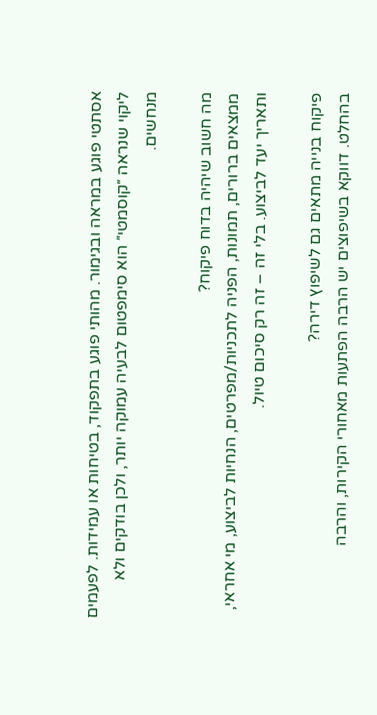אסתטי פוגע במראה ובגימור. מהותי פוגע בתפקוד, בטיחות או עמידות. לפעמים ליקוי שנראה ״קוסמטי״ הוא סימפטום לבעיה עמוקה יותר, ולכן בודקים ולא מנחשים.

מה חשוב שיהיה בדוח פיקוח?
ממצאים ברורים, תמונות, הפניה לתכניות/מפרטים, הנחיות לביצוע, מי אחראי, ותאריך יעד לביצוע. בלי זה – זה רק סיכום טיול.

פיקוח בנייה מתאים גם לשיפוץ דירה?
בהחלט. דווקא בשיפוצים יש הרבה הפתעות מאחורי הקירות, והרבה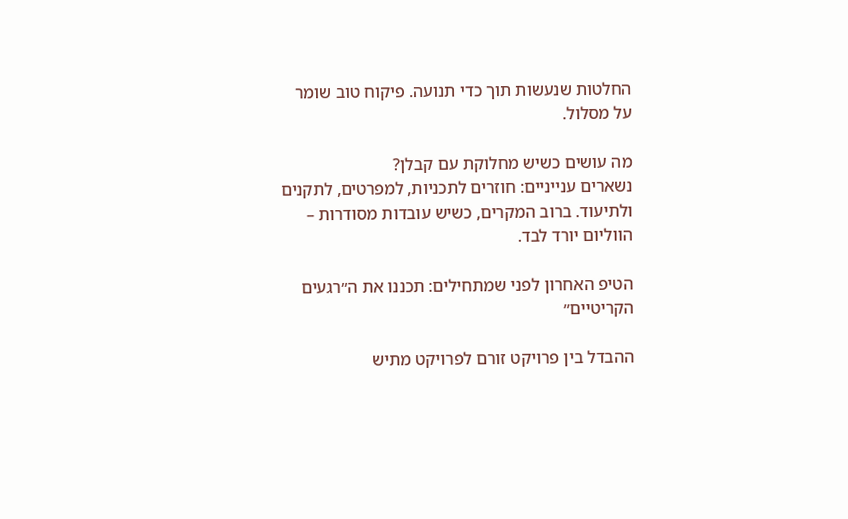החלטות שנעשות תוך כדי תנועה. פיקוח טוב שומר על מסלול.

מה עושים כשיש מחלוקת עם קבלן?
נשארים ענייניים: חוזרים לתכניות, למפרטים, לתקנים ולתיעוד. ברוב המקרים, כשיש עובדות מסודרות – הווליום יורד לבד.

הטיפ האחרון לפני שמתחילים: תכננו את ה״רגעים הקריטיים״

ההבדל בין פרויקט זורם לפרויקט מתיש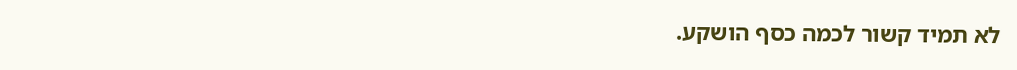לא תמיד קשור לכמה כסף הושקע.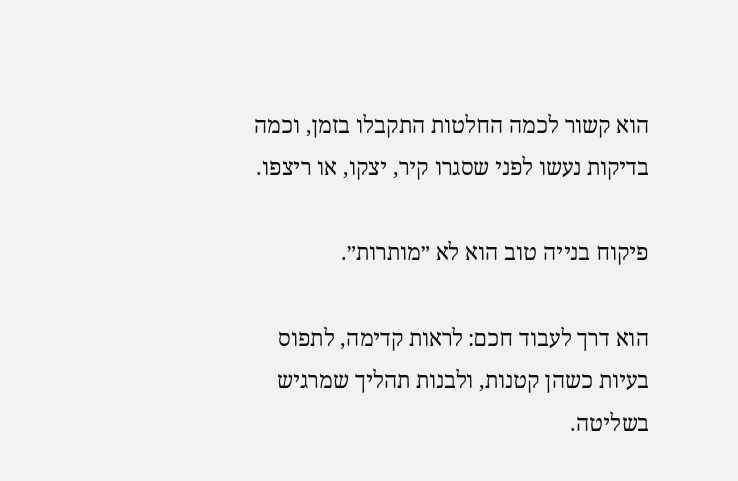הוא קשור לכמה החלטות התקבלו בזמן, וכמה בדיקות נעשו לפני שסגרו קיר, יצקו, או ריצפו.

פיקוח בנייה טוב הוא לא ״מותרות״.

הוא דרך לעבוד חכם: לראות קדימה, לתפוס בעיות כשהן קטנות, ולבנות תהליך שמרגיש בשליטה.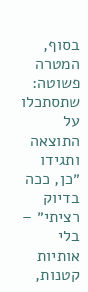בסוף, המטרה פשוטה: שתסתכלו על התוצאה ותגידו ״כן, ככה בדיוק רציתי״ – בלי אותיות קטנות,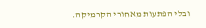ובלי הפתעות מאחורי הקרמיקה.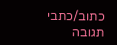כתוב/כתבי תגובה